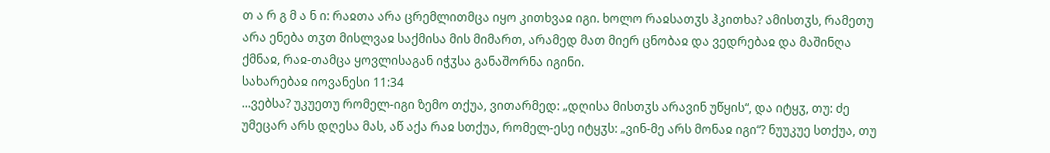თ ა რ გ მ ა ნ ი: რაჲთა არა ცრემლითმცა იყო კითხვაჲ იგი. ხოლო რაჲსათჳს ჰკითხა? ამისთჳს, რამეთუ არა ენება თჳთ მისლვაჲ საქმისა მის მიმართ, არამედ მათ მიერ ცნობაჲ და ვედრებაჲ და მაშინღა ქმნაჲ, რაჲ-თამცა ყოვლისაგან იჭჳსა განაშორნა იგინი.
სახარებაჲ იოვანესი 11:34
...ვებსა? უკუეთუ რომელ-იგი ზემო თქუა, ვითარმედ: „დღისა მისთჳს არავინ უწყის“, და იტყჳ, თუ: ძე უმეცარ არს დღესა მას, აწ აქა რაჲ სთქუა, რომელ-ესე იტყჳს: „ვინ-მე არს მონაჲ იგი“? ნუუკუე სთქუა, თუ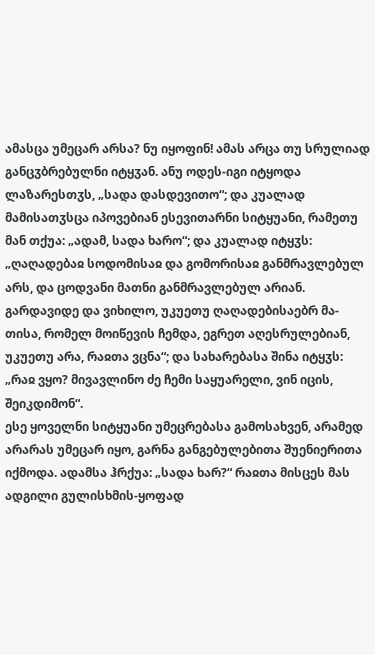ამასცა უმეცარ არსა? ნუ იყოფინ! ამას არცა თუ სრულიად განცჳბრებულნი იტყჳან. ანუ ოდეს-იგი იტყოდა ლაზარესთჳს, „სადა დასდევითო“; და კუალად მამისათჳსცა იპოვებიან ესევითარნი სიტყუანი, რამეთუ მან თქუა: „ადამ, სადა ხარო“; და კუალად იტყჳს: „ღაღადებაჲ სოდომისაჲ და გომორისაჲ განმრავლებულ არს, და ცოდვანი მათნი განმრავლებულ არიან. გარდავიდე და ვიხილო, უკუეთუ ღაღადებისაებრ მა-თისა, რომელ მოიწევის ჩემდა, ეგრეთ აღესრულებიან, უკუეთუ არა, რაჲთა ვცნა“; და სახარებასა შინა იტყჳს: „რაჲ ვყო? მივავლინო ძე ჩემი საყუარელი, ვინ იცის, შეიკდიმონ“.
ესე ყოველნი სიტყუანი უმეცრებასა გამოსახვენ, არამედ არარას უმეცარ იყო, გარნა განგებულებითა შუენიერითა იქმოდა. ადამსა ჰრქუა: „სადა ხარ?“ რაჲთა მისცეს მას ადგილი გულისხმის-ყოფად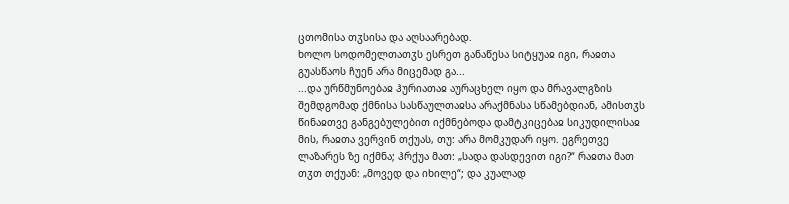ცთომისა თჳსისა და აღსაარებად.
ხოლო სოდომელთათჳს ესრეთ განაწესა სიტყუაჲ იგი, რაჲთა გუასწაოს ჩუენ არა მიცემად გა...
...და ურწმუნოებაჲ ჰურიათაჲ აურაცხელ იყო და მრავალგზის შემდგომად ქმნისა სასწაულთაჲსა არაქმნასა სწამებდიან, ამისთჳს წინაჲთვე განგებულებით იქმნებოდა დამტკიცებაჲ სიკუდილისაჲ მის, რაჲთა ვერვინ თქუას, თუ: არა მომკუდარ იყო. ეგრეთვე ლაზარეს ზე იქმნა; ჰრქუა მათ: „სადა დასდევით იგი?“ რაჲთა მათ თჳთ თქუან: „მოვედ და იხილე“; და კუალად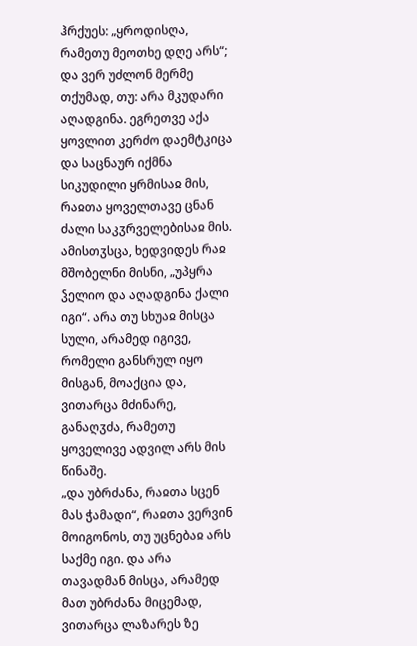ჰრქუეს: „ყროდისღა, რამეთუ მეოთხე დღე არს“; და ვერ უძლონ მერმე თქუმად, თუ: არა მკუდარი აღადგინა. ეგრეთვე აქა ყოვლით კერძო დაემტკიცა და საცნაურ იქმნა სიკუდილი ყრმისაჲ მის, რაჲთა ყოველთავე ცნან ძალი საკჳრველებისაჲ მის. ამისთჳსცა, ხედვიდეს რაჲ მშობელნი მისნი, „უპყრა ჴელიო და აღადგინა ქალი იგი“. არა თუ სხუაჲ მისცა სული, არამედ იგივე, რომელი განსრულ იყო მისგან, მოაქცია და, ვითარცა მძინარე, განაღჳძა, რამეთუ ყოველივე ადვილ არს მის წინაშე.
„და უბრძანა, რაჲთა სცენ მას ჭამადი“, რაჲთა ვერვინ მოიგონოს, თუ უცნებაჲ არს საქმე იგი. და არა თავადმან მისცა, არამედ მათ უბრძანა მიცემად, ვითარცა ლაზარეს ზე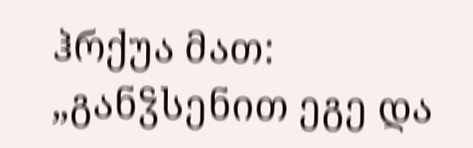ჰრქუა მათ: „განჴსენით ეგე და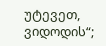უტევეთ, ვიდოდის“;